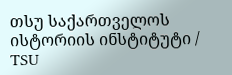თსუ საქართველოს ისტორიის ინსტიტუტი / TSU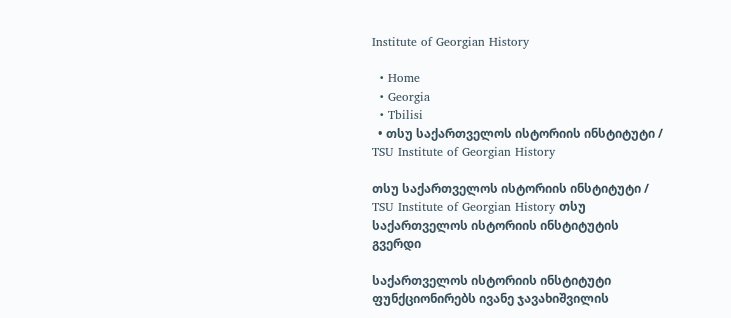Institute of Georgian History

  • Home
  • Georgia
  • Tbilisi
  • თსუ საქართველოს ისტორიის ინსტიტუტი / TSU Institute of Georgian History

თსუ საქართველოს ისტორიის ინსტიტუტი / TSU Institute of Georgian History თსუ საქართველოს ისტორიის ინსტიტუტის გვერდი

საქართველოს ისტორიის ინსტიტუტი ფუნქციონირებს ივანე ჯავახიშვილის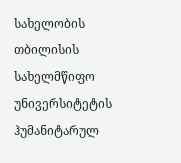სახელობის თბილისის სახელმწიფო უნივერსიტეტის ჰუმანიტარულ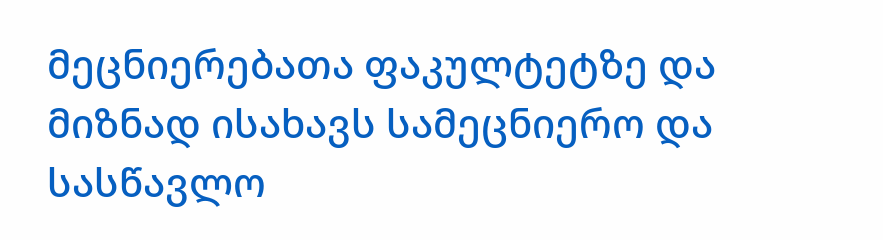მეცნიერებათა ფაკულტეტზე და მიზნად ისახავს სამეცნიერო და სასწავლო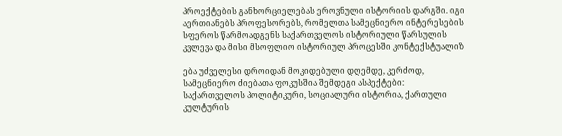პროექტების განხორციელებას ეროვნული ისტორიის დარგში. იგი აერთიანებს პროფესორებს, რომელთა სამეცნიერო ინტერესების სფეროს წარმოადგენს საქართველოს ისტორიული წარსულის კვლევა და მისი მსოფლიო ისტორიულ პროცესში კონტექსტუალიზ

ება უძველესი დროიდან მოკიდებული დღემდე, კერძოდ, სამეცნიერო ძიებათა ფოკუსშია შემდეგი ასპექტები: საქართველოს პოლიტიკური, სოციალური ისტორია, ქართული კულტურის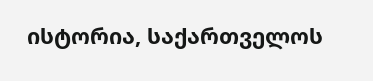ისტორია, საქართველოს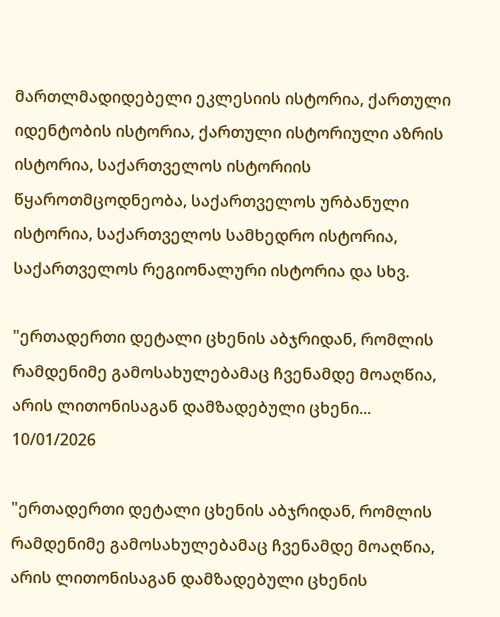მართლმადიდებელი ეკლესიის ისტორია, ქართული იდენტობის ისტორია, ქართული ისტორიული აზრის ისტორია, საქართველოს ისტორიის წყაროთმცოდნეობა, საქართველოს ურბანული ისტორია, საქართველოს სამხედრო ისტორია, საქართველოს რეგიონალური ისტორია და სხვ.

"ერთადერთი დეტალი ცხენის აბჯრიდან, რომლის რამდენიმე გამოსახულებამაც ჩვენამდე მოაღწია, არის ლითონისაგან დამზადებული ცხენი...
10/01/2026

"ერთადერთი დეტალი ცხენის აბჯრიდან, რომლის რამდენიმე გამოსახულებამაც ჩვენამდე მოაღწია, არის ლითონისაგან დამზადებული ცხენის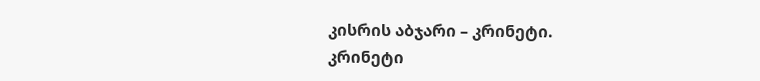კისრის აბჯარი – კრინეტი.
კრინეტი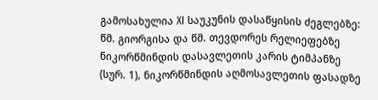გამოსახულია XI საუკუნის დასაწყისის ძეგლებზე: წმ. გიორგისა და წმ. თევდორეს რელიეფებზე ნიკორწმინდის დასავლეთის კარის ტიმპანზე (სურ. 1), ნიკორწმინდის აღმოსავლეთის ფასადზე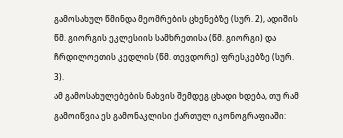გამოსახულ წმინდა მეომრების ცხენებზე (სურ. 2), ადიშის წმ. გიორგის ეკლესიის სამხრეთისა (წმ. გიორგი) და ჩრდილოეთის კედლის (წმ. თევდორე) ფრესკებზე (სურ. 3).
ამ გამოსახულებების ნახვის შემდეგ ცხადი ხდება, თუ რამ გამოიწვია ეს გამონაკლისი ქართულ იკონოგრაფიაში: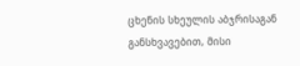ცხენის სხეულის აბჯრისაგან განსხვავებით, მისი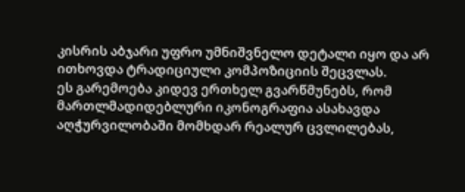კისრის აბჯარი უფრო უმნიშვნელო დეტალი იყო და არ ითხოვდა ტრადიციული კომპოზიციის შეცვლას.
ეს გარემოება კიდევ ერთხელ გვარწმუნებს, რომ მართლმადიდებლური იკონოგრაფია ასახავდა აღჭურვილობაში მომხდარ რეალურ ცვლილებას,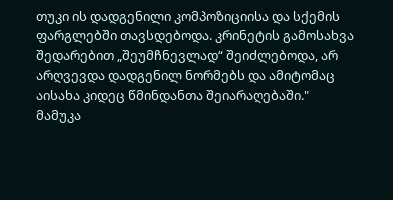თუკი ის დადგენილი კომპოზიციისა და სქემის ფარგლებში თავსდებოდა. კრინეტის გამოსახვა შედარებით „შეუმჩნევლად“ შეიძლებოდა, არ არღვევდა დადგენილ ნორმებს და ამიტომაც აისახა კიდეც წმინდანთა შეიარაღებაში."
მამუკა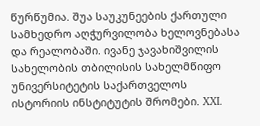წურწუმია. შუა საუკუნეების ქართული სამხედრო აღჭურვილობა ხელოვნებასა და რეალობაში. ივანე ჯავახიშვილის სახელობის თბილისის სახელმწიფო უნივერსიტეტის საქართველოს ისტორიის ინსტიტუტის შრომები. XXI.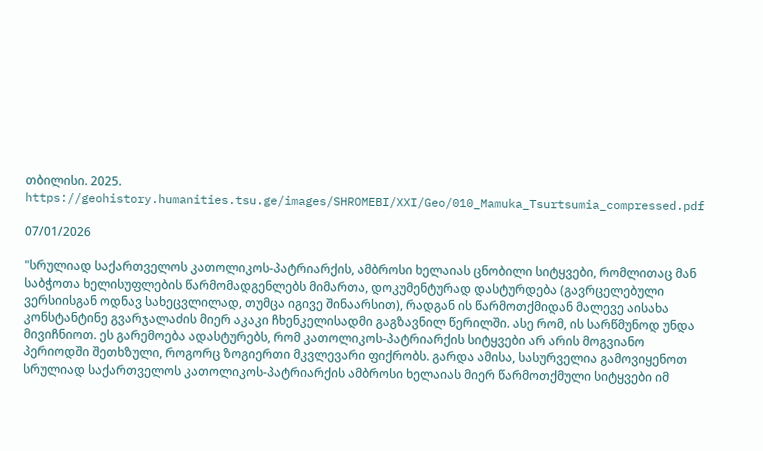თბილისი. 2025.
https://geohistory.humanities.tsu.ge/images/SHROMEBI/XXI/Geo/010_Mamuka_Tsurtsumia_compressed.pdf

07/01/2026

"სრულიად საქართველოს კათოლიკოს-პატრიარქის, ამბროსი ხელაიას ცნობილი სიტყვები, რომლითაც მან საბჭოთა ხელისუფლების წარმომადგენლებს მიმართა, დოკუმენტურად დასტურდება (გავრცელებული ვერსიისგან ოდნავ სახეცვლილად, თუმცა იგივე შინაარსით), რადგან ის წარმოთქმიდან მალევე აისახა კონსტანტინე გვარჯალაძის მიერ აკაკი ჩხენკელისადმი გაგზავნილ წერილში. ასე რომ, ის სარწმუნოდ უნდა მივიჩნიოთ. ეს გარემოება ადასტურებს, რომ კათოლიკოს-პატრიარქის სიტყვები არ არის მოგვიანო პერიოდში შეთხზული, როგორც ზოგიერთი მკვლევარი ფიქრობს. გარდა ამისა, სასურველია გამოვიყენოთ სრულიად საქართველოს კათოლიკოს-პატრიარქის ამბროსი ხელაიას მიერ წარმოთქმული სიტყვები იმ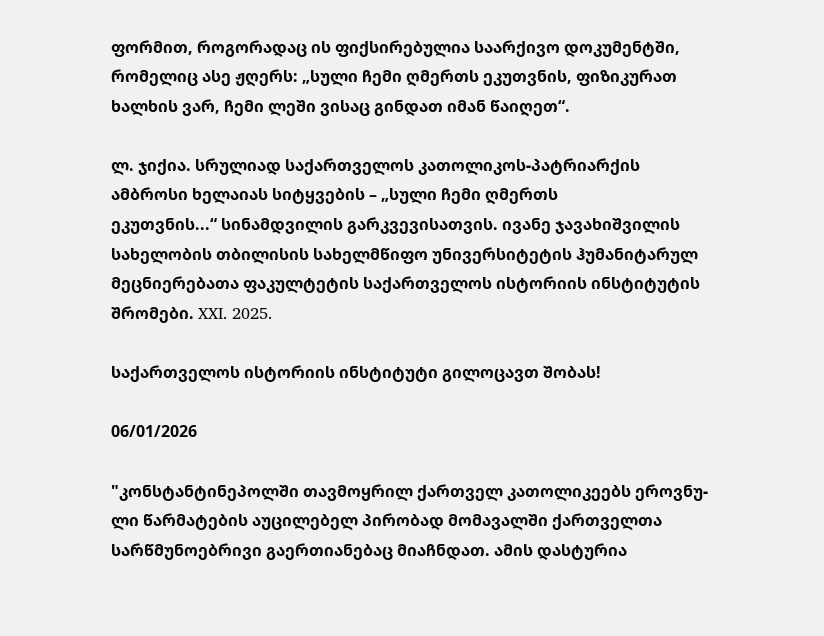ფორმით, როგორადაც ის ფიქსირებულია საარქივო დოკუმენტში, რომელიც ასე ჟღერს: „სული ჩემი ღმერთს ეკუთვნის, ფიზიკურათ ხალხის ვარ, ჩემი ლეში ვისაც გინდათ იმან წაიღეთ“.

ლ. ჯიქია. სრულიად საქართველოს კათოლიკოს-პატრიარქის
ამბროსი ხელაიას სიტყვების – „სული ჩემი ღმერთს
ეკუთვნის...“ სინამდვილის გარკვევისათვის. ივანე ჯავახიშვილის სახელობის თბილისის სახელმწიფო უნივერსიტეტის ჰუმანიტარულ მეცნიერებათა ფაკულტეტის საქართველოს ისტორიის ინსტიტუტის შრომები. XXI. 2025.

საქართველოს ისტორიის ინსტიტუტი გილოცავთ შობას!

06/01/2026

"კონსტანტინეპოლში თავმოყრილ ქართველ კათოლიკეებს ეროვნუ-
ლი წარმატების აუცილებელ პირობად მომავალში ქართველთა სარწმუნოებრივი გაერთიანებაც მიაჩნდათ. ამის დასტურია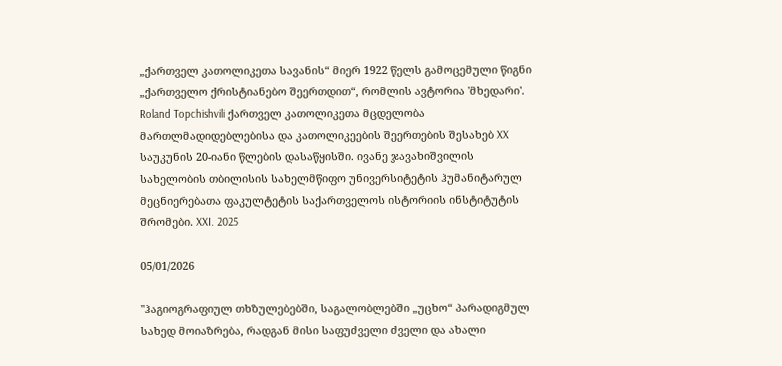„ქართველ კათოლიკეთა სავანის“ მიერ 1922 წელს გამოცემული წიგნი „ქართველო ქრისტიანებო შეერთდით“, რომლის ავტორია 'მხედარი'.
Roland Topchishvili ქართველ კათოლიკეთა მცდელობა მართლმადიდებლებისა და კათოლიკეების შეერთების შესახებ XX საუკუნის 20-იანი წლების დასაწყისში. ივანე ჯავახიშვილის სახელობის თბილისის სახელმწიფო უნივერსიტეტის ჰუმანიტარულ მეცნიერებათა ფაკულტეტის საქართველოს ისტორიის ინსტიტუტის შრომები. XXI. 2025

05/01/2026

"ჰაგიოგრაფიულ თხზულებებში, საგალობლებში „უცხო“ პარადიგმულ სახედ მოიაზრება, რადგან მისი საფუძველი ძველი და ახალი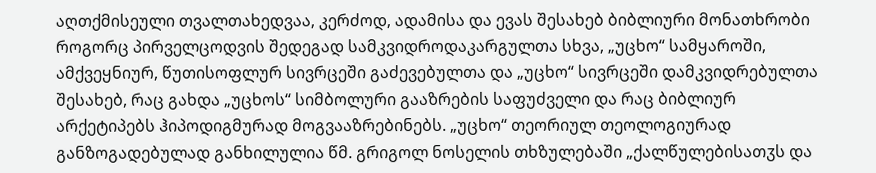აღთქმისეული თვალთახედვაა, კერძოდ, ადამისა და ევას შესახებ ბიბლიური მონათხრობი როგორც პირველცოდვის შედეგად სამკვიდროდაკარგულთა სხვა, „უცხო“ სამყაროში, ამქვეყნიურ, წუთისოფლურ სივრცეში გაძევებულთა და „უცხო“ სივრცეში დამკვიდრებულთა შესახებ, რაც გახდა „უცხოს“ სიმბოლური გააზრების საფუძველი და რაც ბიბლიურ არქეტიპებს ჰიპოდიგმურად მოგვააზრებინებს. „უცხო“ თეორიულ თეოლოგიურად განზოგადებულად განხილულია წმ. გრიგოლ ნოსელის თხზულებაში „ქალწულებისათჳს და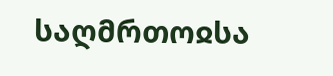საღმრთოჲსა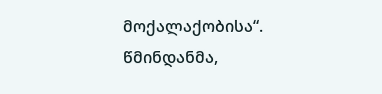მოქალაქობისა“. წმინდანმა,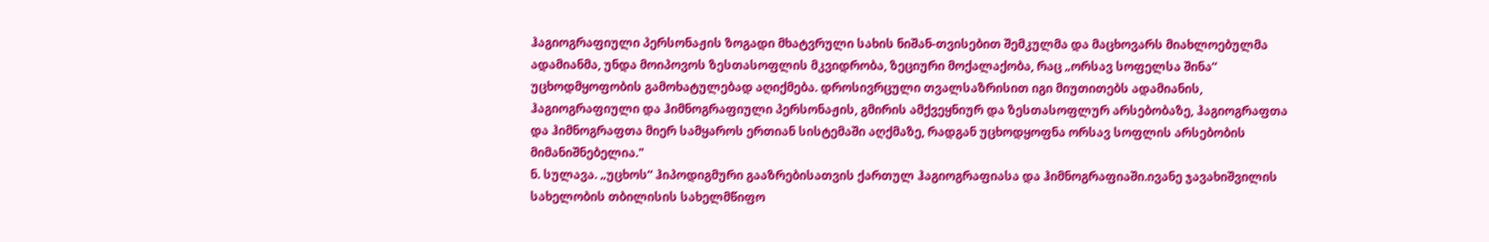ჰაგიოგრაფიული პერსონაჟის ზოგადი მხატვრული სახის ნიშან-თვისებით შემკულმა და მაცხოვარს მიახლოებულმა ადამიანმა, უნდა მოიპოვოს ზესთასოფლის მკვიდრობა, ზეციური მოქალაქობა, რაც „ორსავ სოფელსა შინა“ უცხოდმყოფობის გამოხატულებად აღიქმება. დროსივრცული თვალსაზრისით იგი მიუთითებს ადამიანის, ჰაგიოგრაფიული და ჰიმნოგრაფიული პერსონაჟის, გმირის ამქვეყნიურ და ზესთასოფლურ არსებობაზე, ჰაგიოგრაფთა და ჰიმნოგრაფთა მიერ სამყაროს ერთიან სისტემაში აღქმაზე, რადგან უცხოდყოფნა ორსავ სოფლის არსებობის მიმანიშნებელია."
ნ. სულავა. „უცხოს“ ჰიპოდიგმური გააზრებისათვის ქართულ ჰაგიოგრაფიასა და ჰიმნოგრაფიაში.ივანე ჯავახიშვილის სახელობის თბილისის სახელმწიფო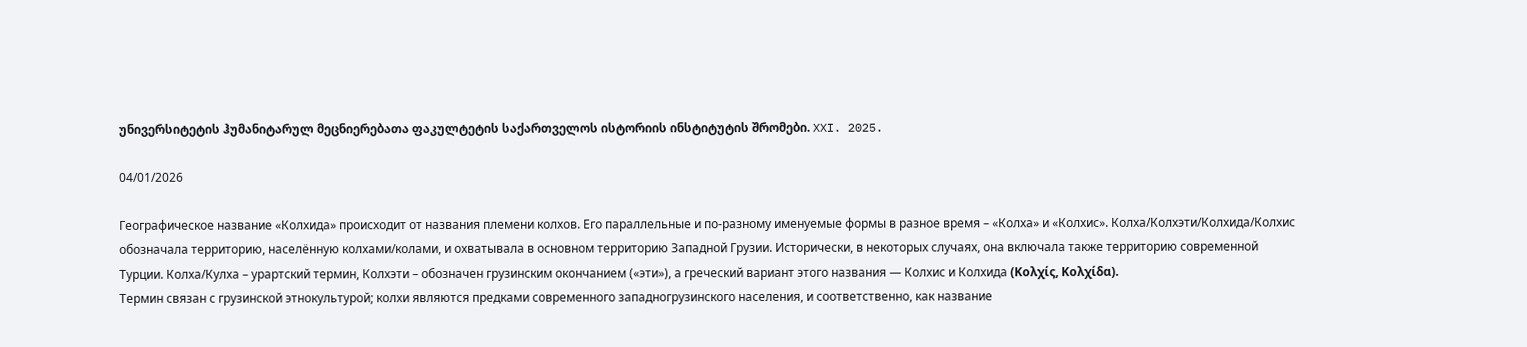უნივერსიტეტის ჰუმანიტარულ მეცნიერებათა ფაკულტეტის საქართველოს ისტორიის ინსტიტუტის შრომები. XXI. 2025.

04/01/2026

Географическое название «Колхида» происходит от названия племени колхов. Его параллельные и по-разному именуемые формы в разное время – «Колха» и «Колхис». Колха/Колхэти/Колхида/Колхис обозначала территорию, населённую колхами/колами, и охватывала в основном территорию Западной Грузии. Исторически, в некоторых случаях, она включала также территорию современной Турции. Колха/Кулха – урартский термин, Колхэти – обозначен грузинским окончанием («эти»), а греческий вариант этого названия — Колхис и Колхида (Κολχίς, Κολχίδα).
Термин связан с грузинской этнокультурой; колхи являются предками современного западногрузинского населения, и соответственно, как название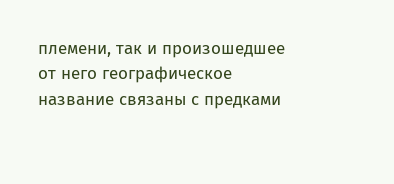племени, так и произошедшее от него географическое название связаны с предками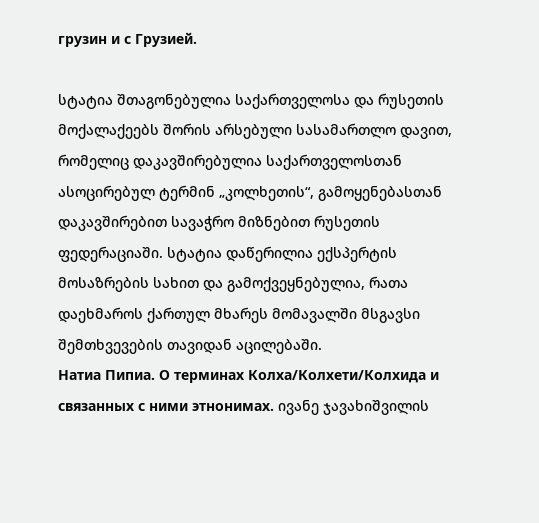грузин и с Грузией.

სტატია შთაგონებულია საქართველოსა და რუსეთის მოქალაქეებს შორის არსებული სასამართლო დავით, რომელიც დაკავშირებულია საქართველოსთან ასოცირებულ ტერმინ „კოლხეთის“, გამოყენებასთან დაკავშირებით სავაჭრო მიზნებით რუსეთის ფედერაციაში. სტატია დაწერილია ექსპერტის მოსაზრების სახით და გამოქვეყნებულია, რათა დაეხმაროს ქართულ მხარეს მომავალში მსგავსი შემთხვევების თავიდან აცილებაში.
Натиа Пипиа. О терминах Колха/Колхети/Колхида и связанных с ними этнонимах. ივანე ჯავახიშვილის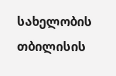სახელობის თბილისის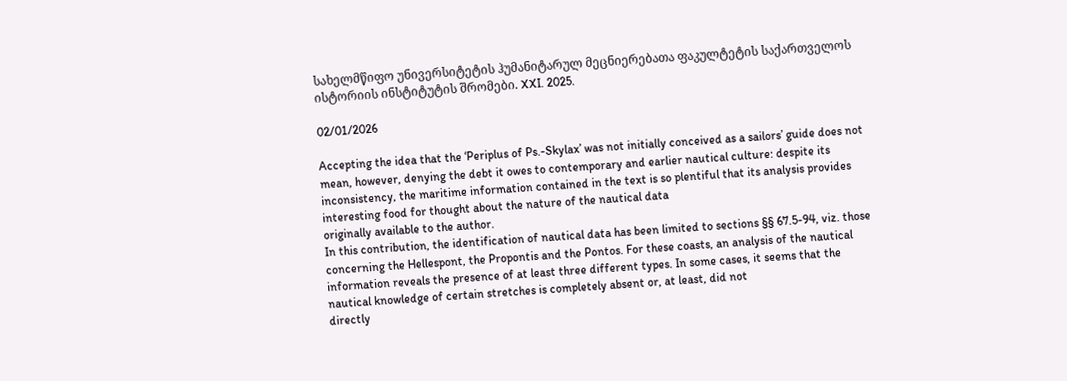სახელმწიფო უნივერსიტეტის ჰუმანიტარულ მეცნიერებათა ფაკულტეტის საქართველოს ისტორიის ინსტიტუტის შრომები. XXI. 2025.

02/01/2026

Accepting the idea that the ‘Periplus of Ps.-Skylax’ was not initially conceived as a sailors’ guide does not mean, however, denying the debt it owes to contemporary and earlier nautical culture: despite its inconsistency, the maritime information contained in the text is so plentiful that its analysis provides interesting food for thought about the nature of the nautical data
originally available to the author.
In this contribution, the identification of nautical data has been limited to sections §§ 67.5-94, viz. those concerning the Hellespont, the Propontis and the Pontos. For these coasts, an analysis of the nautical information reveals the presence of at least three different types. In some cases, it seems that the nautical knowledge of certain stretches is completely absent or, at least, did not
directly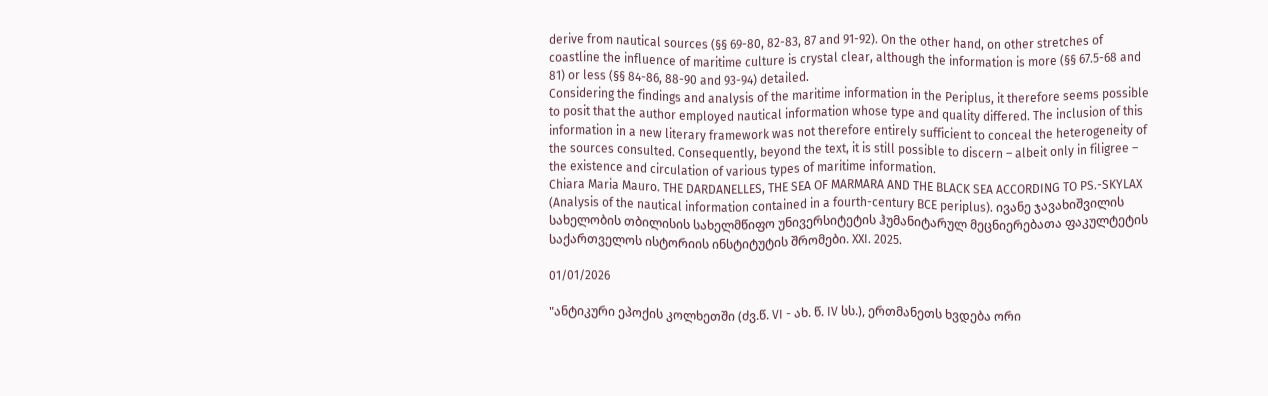derive from nautical sources (§§ 69-80, 82-83, 87 and 91-92). On the other hand, on other stretches of coastline the influence of maritime culture is crystal clear, although the information is more (§§ 67.5-68 and 81) or less (§§ 84-86, 88-90 and 93-94) detailed.
Considering the findings and analysis of the maritime information in the Periplus, it therefore seems possible to posit that the author employed nautical information whose type and quality differed. The inclusion of this information in a new literary framework was not therefore entirely sufficient to conceal the heterogeneity of the sources consulted. Consequently, beyond the text, it is still possible to discern – albeit only in filigree – the existence and circulation of various types of maritime information.
Chiara Maria Mauro. THE DARDANELLES, THE SEA OF MARMARA AND THE BLACK SEA ACCORDING TO PS.-SKYLAX (Analysis of the nautical information contained in a fourth-century BCE periplus). ივანე ჯავახიშვილის სახელობის თბილისის სახელმწიფო უნივერსიტეტის ჰუმანიტარულ მეცნიერებათა ფაკულტეტის საქართველოს ისტორიის ინსტიტუტის შრომები. XXI. 2025.

01/01/2026

"ანტიკური ეპოქის კოლხეთში (ძვ.წ. VI - ახ. წ. IV სს.), ერთმანეთს ხვდება ორი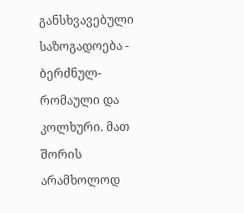განსხვავებული საზოგადოება - ბერძნულ-რომაული და
კოლხური. მათ შორის არამხოლოდ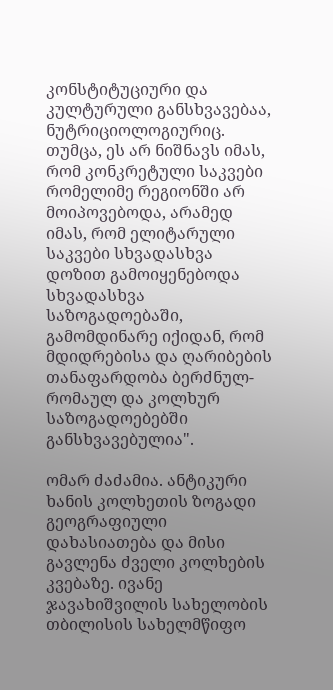კონსტიტუციური და კულტურული განსხვავებაა, ნუტრიციოლოგიურიც. თუმცა, ეს არ ნიშნავს იმას, რომ კონკრეტული საკვები რომელიმე რეგიონში არ მოიპოვებოდა, არამედ იმას, რომ ელიტარული საკვები სხვადასხვა დოზით გამოიყენებოდა სხვადასხვა საზოგადოებაში, გამომდინარე იქიდან, რომ მდიდრებისა და ღარიბების თანაფარდობა ბერძნულ-რომაულ და კოლხურ საზოგადოებებში განსხვავებულია".

ომარ ძაძამია. ანტიკური ხანის კოლხეთის ზოგადი გეოგრაფიული დახასიათება და მისი გავლენა ძველი კოლხების კვებაზე. ივანე ჯავახიშვილის სახელობის თბილისის სახელმწიფო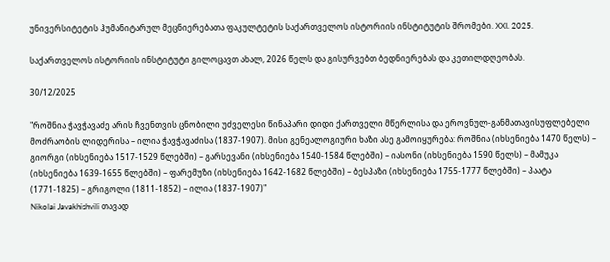უნივერსიტეტის ჰუმანიტარულ მეცნიერებათა ფაკულტეტის საქართველოს ისტორიის ინსტიტუტის შრომები. XXI. 2025.

საქართველოს ისტორიის ინსტიტუტი გილოცავთ ახალ, 2026 წელს და გისურვებთ ბედნიერებას და კეთილდღეობას.

30/12/2025

"როშნია ჭავჭავაძე არის ჩვენთვის ცნობილი უძველესი წინაპარი დიდი ქართველი მწერლისა და ეროვნულ-განმათავისუფლებელი მოძრაობის ლიდერისა – ილია ჭავჭავაძისა (1837-1907). მისი გენეალოგიური ხაზი ასე გამოიყურება: როშნია (იხსენიება 1470 წელს) – გიორგი (იხსენიება 1517-1529 წლებში) – გარსევანი (იხსენიება 1540-1584 წლებში) – იასონი (იხსენიება 1590 წელს) – მამუკა (იხსენიება 1639-1655 წლებში) – ფარემუზი (იხსენიება 1642-1682 წლებში) – ბესპაზი (იხსენიება 1755-1777 წლებში) – პაატა (1771-1825) – გრიგოლი (1811-1852) – ილია (1837-1907)"
Nikolai Javakhishvili თავად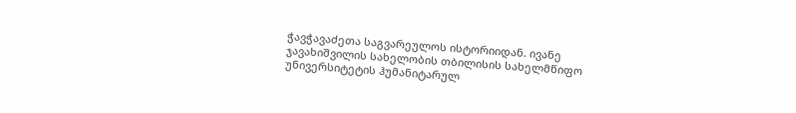ჭავჭავაძეთა საგვარეულოს ისტორიიდან. ივანე ჯავახიშვილის სახელობის თბილისის სახელმწიფო უნივერსიტეტის ჰუმანიტარულ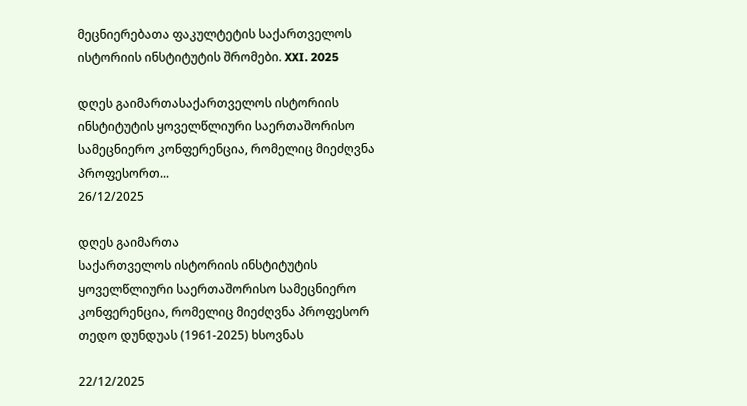მეცნიერებათა ფაკულტეტის საქართველოს ისტორიის ინსტიტუტის შრომები. XXI. 2025

დღეს გაიმართასაქართველოს ისტორიის ინსტიტუტის ყოველწლიური საერთაშორისო სამეცნიერო კონფერენცია, რომელიც მიეძღვნა პროფესორთ...
26/12/2025

დღეს გაიმართა
საქართველოს ისტორიის ინსტიტუტის ყოველწლიური საერთაშორისო სამეცნიერო კონფერენცია, რომელიც მიეძღვნა პროფესორ
თედო დუნდუას (1961-2025) ხსოვნას

22/12/2025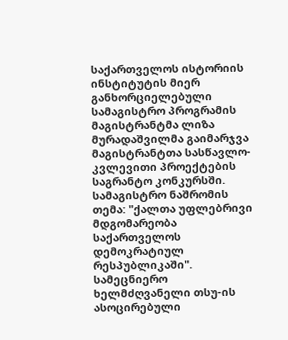საქართველოს ისტორიის ინსტიტუტის მიერ განხორციელებული სამაგისტრო პროგრამის მაგისტრანტმა ლიზა მურადაშვილმა გაიმარჯვა მაგისტრანტთა სასწავლო-კვლევითი პროექტების საგრანტო კონკურსში. სამაგისტრო ნაშრომის თემა: "ქალთა უფლებრივი მდგომარეობა საქართველოს დემოკრატიულ რესპუბლიკაში". სამეცნიერო ხელმძღვანელი თსუ-ის ასოცირებული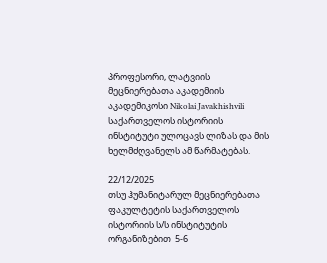პროფესორი, ლატვიის მეცნიერებათა აკადემიის აკადემიკოსი Nikolai Javakhishvili
საქართველოს ისტორიის ინსტიტუტი ულოცავს ლიზას და მის ხელმძღვანელს ამ წარმატებას.

22/12/2025
თსუ ჰუმანიტარულ მეცნიერებათა ფაკულტეტის საქართველოს ისტორიის ს/ს ინსტიტუტის ორგანიზებით  5-6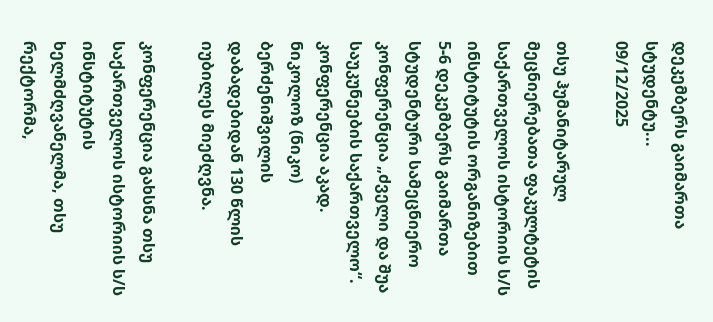დეკემბერს გაიმართა სტუდენტუ...
09/12/2025

თსუ ჰუმანიტარულ მეცნიერებათა ფაკულტეტის საქართველოს ისტორიის ს/ს ინსტიტუტის ორგანიზებით 5-6 დეკემბერს გაიმართა სტუდენტური სამეცნიერო კონფერენცია „ძველი და შუა საუკუნეების საქართველო“. კონფერენცია აკად. ნიკოლოზ (ნიკო) ბერძენიშვილის დაბადებიდან 130 წლის იუბილეს მიეძღვნა.

კონფერენცია გახსნა თსუ საქართველოს ისტორიის ს/ს ინსტიტუტის ხელმძღვანელმა, თსუ რექტორმა,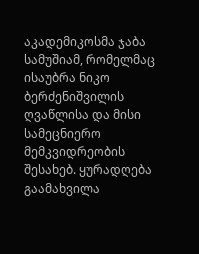აკადემიკოსმა ჯაბა სამუშიამ, რომელმაც ისაუბრა ნიკო ბერძენიშვილის ღვაწლისა და მისი სამეცნიერო მემკვიდრეობის შესახებ. ყურადღება გაამახვილა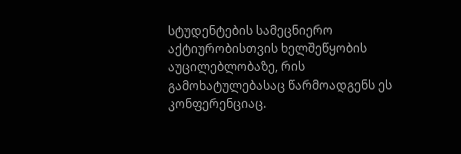სტუდენტების სამეცნიერო აქტიურობისთვის ხელშეწყობის აუცილებლობაზე, რის გამოხატულებასაც წარმოადგენს ეს კონფერენციაც.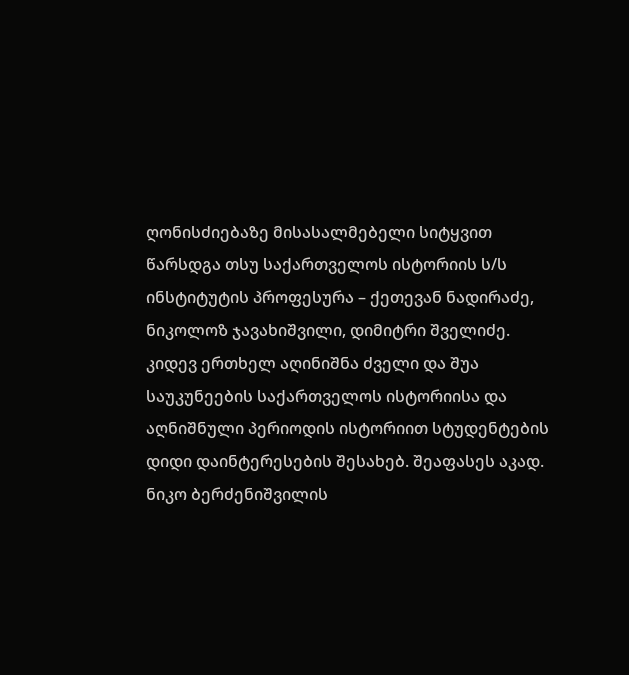ღონისძიებაზე მისასალმებელი სიტყვით წარსდგა თსუ საქართველოს ისტორიის ს/ს ინსტიტუტის პროფესურა – ქეთევან ნადირაძე, ნიკოლოზ ჯავახიშვილი, დიმიტრი შველიძე. კიდევ ერთხელ აღინიშნა ძველი და შუა საუკუნეების საქართველოს ისტორიისა და აღნიშნული პერიოდის ისტორიით სტუდენტების დიდი დაინტერესების შესახებ. შეაფასეს აკად. ნიკო ბერძენიშვილის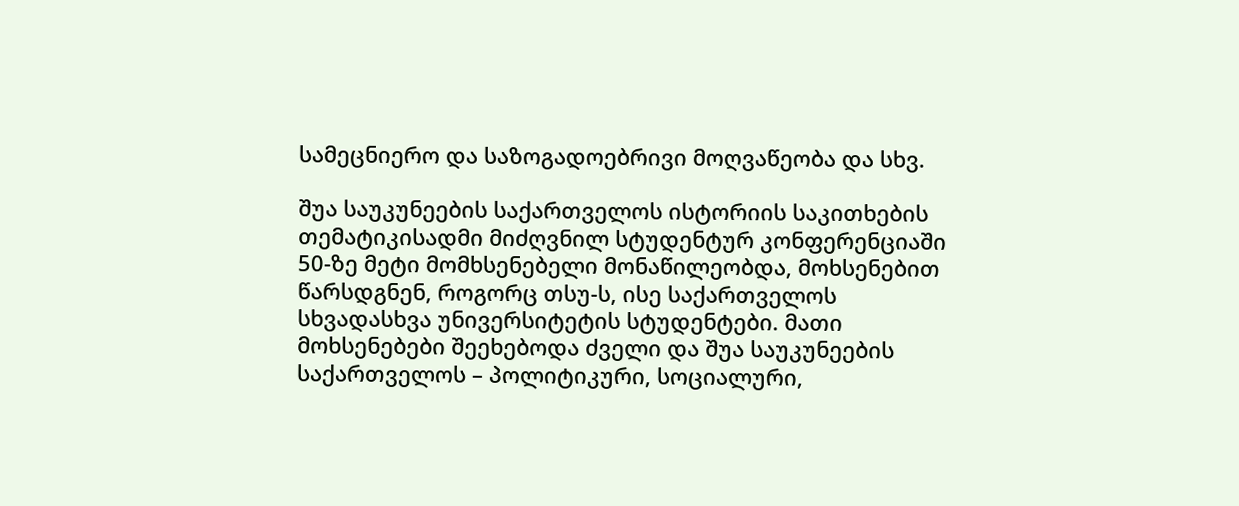სამეცნიერო და საზოგადოებრივი მოღვაწეობა და სხვ.

შუა საუკუნეების საქართველოს ისტორიის საკითხების თემატიკისადმი მიძღვნილ სტუდენტურ კონფერენციაში 50-ზე მეტი მომხსენებელი მონაწილეობდა, მოხსენებით წარსდგნენ, როგორც თსუ-ს, ისე საქართველოს სხვადასხვა უნივერსიტეტის სტუდენტები. მათი მოხსენებები შეეხებოდა ძველი და შუა საუკუნეების საქართველოს – პოლიტიკური, სოციალური,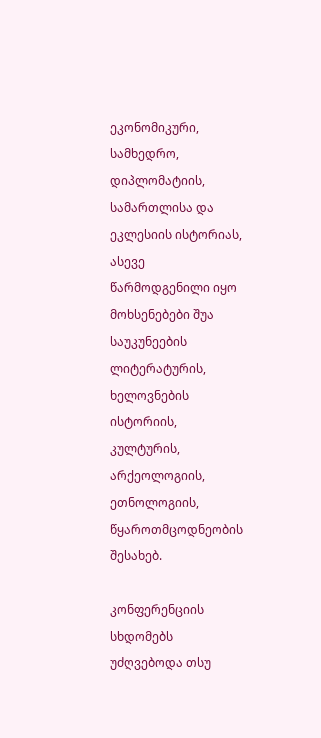ეკონომიკური, სამხედრო, დიპლომატიის, სამართლისა და ეკლესიის ისტორიას, ასევე წარმოდგენილი იყო მოხსენებები შუა საუკუნეების ლიტერატურის, ხელოვნების ისტორიის, კულტურის, არქეოლოგიის, ეთნოლოგიის, წყაროთმცოდნეობის შესახებ.

კონფერენციის სხდომებს უძღვებოდა თსუ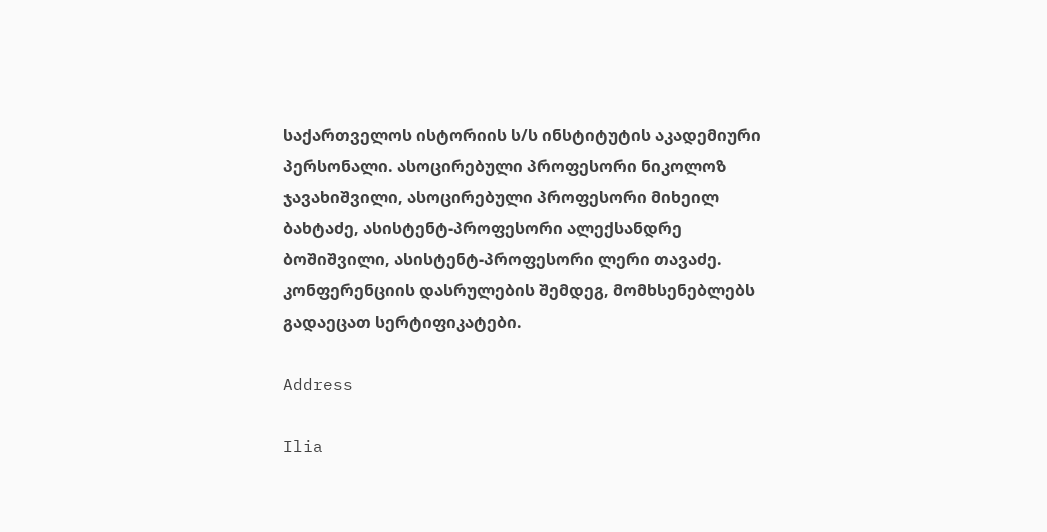საქართველოს ისტორიის ს/ს ინსტიტუტის აკადემიური პერსონალი. ასოცირებული პროფესორი ნიკოლოზ ჯავახიშვილი, ასოცირებული პროფესორი მიხეილ ბახტაძე, ასისტენტ-პროფესორი ალექსანდრე ბოშიშვილი, ასისტენტ-პროფესორი ლერი თავაძე. კონფერენციის დასრულების შემდეგ, მომხსენებლებს გადაეცათ სერტიფიკატები.

Address

Ilia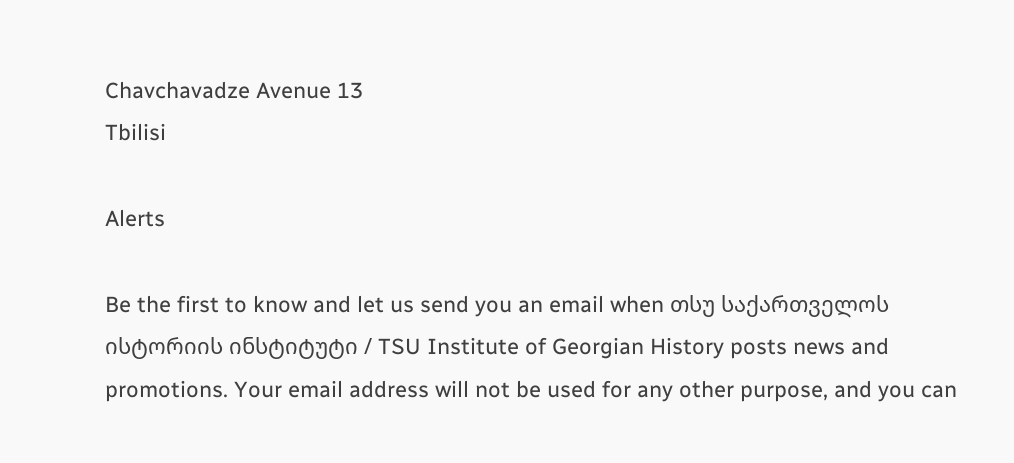Chavchavadze Avenue 13
Tbilisi

Alerts

Be the first to know and let us send you an email when თსუ საქართველოს ისტორიის ინსტიტუტი / TSU Institute of Georgian History posts news and promotions. Your email address will not be used for any other purpose, and you can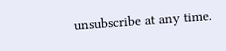unsubscribe at any time.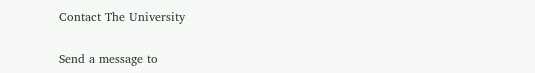Contact The University

Send a message to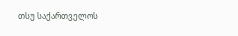თსუ საქართველოს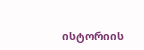ისტორიის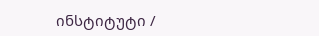ინსტიტუტი /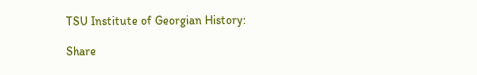TSU Institute of Georgian History:

Share